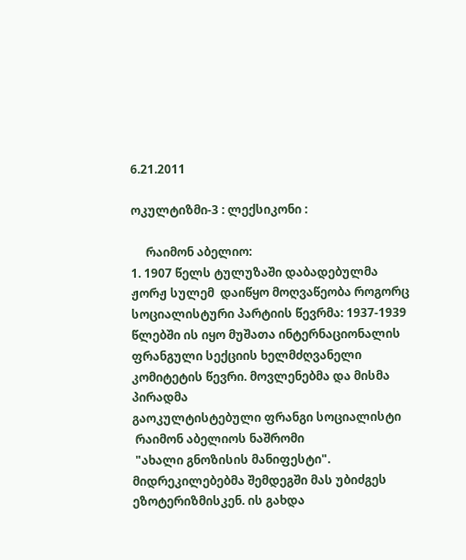6.21.2011

ოკულტიზმი-3 : ლექსიკონი :

     რაიმონ აბელიო:
1. 1907 წელს ტულუზაში დაბადებულმა ჟორჟ სულემ  დაიწყო მოღვაწეობა როგორც სოციალისტური პარტიის წევრმა: 1937-1939 წლებში ის იყო მუშათა ინტერნაციონალის ფრანგული სექციის ხელმძღვანელი კომიტეტის წევრი. მოვლენებმა და მისმა პირადმა
გაოკულტისტებული ფრანგი სოციალისტი
 რაიმონ აბელიოს ნაშრომი
 "ახალი გნოზისის მანიფესტი".
მიდრეკილებებმა შემდეგში მას უბიძგეს ეზოტერიზმისკენ. ის გახდა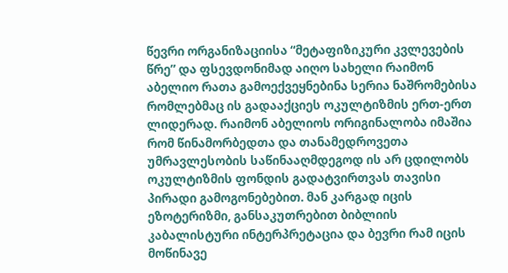წევრი ორგანიზაციისა “მეტაფიზიკური კვლევების წრე” და ფსევდონიმად აიღო სახელი რაიმონ აბელიო რათა გამოექვეყნებინა სერია ნაშრომებისა რომლებმაც ის გადააქციეს ოკულტიზმის ერთ-ერთ ლიდერად. რაიმონ აბელიოს ორიგინალობა იმაშია რომ წინამორბედთა და თანამედროვეთა უმრავლესობის საწინააღმდეგოდ ის არ ცდილობს ოკულტიზმის ფონდის გადატვირთვას თავისი პირადი გამოგონებებით. მან კარგად იცის ეზოტერიზმი, განსაკუთრებით ბიბლიის კაბალისტური ინტერპრეტაცია და ბევრი რამ იცის მოწინავე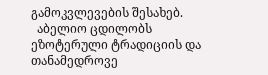გამოკვლევების შესახებ.
  აბელიო ცდილობს ეზოტერული ტრადიციის და თანამედროვე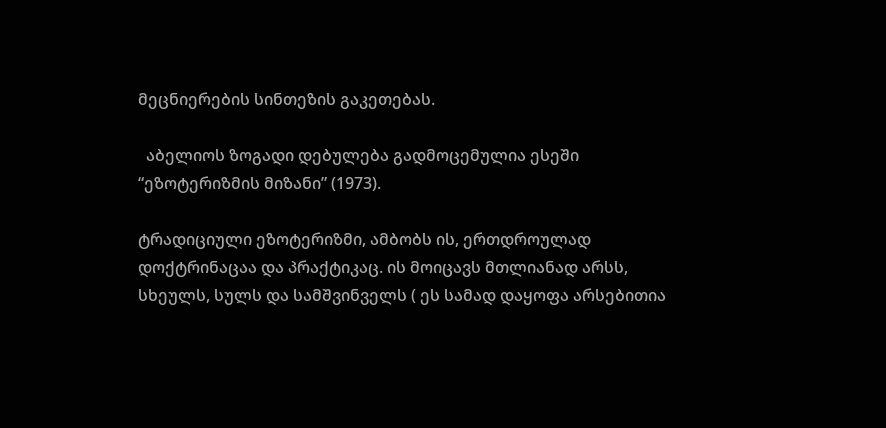მეცნიერების სინთეზის გაკეთებას.

  აბელიოს ზოგადი დებულება გადმოცემულია ესეში “ეზოტერიზმის მიზანი” (1973).

ტრადიციული ეზოტერიზმი, ამბობს ის, ერთდროულად დოქტრინაცაა და პრაქტიკაც. ის მოიცავს მთლიანად არსს, სხეულს, სულს და სამშვინველს ( ეს სამად დაყოფა არსებითია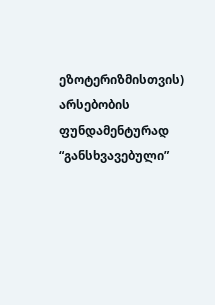ეზოტერიზმისთვის) არსებობის ფუნდამენტურად “განსხვავებული”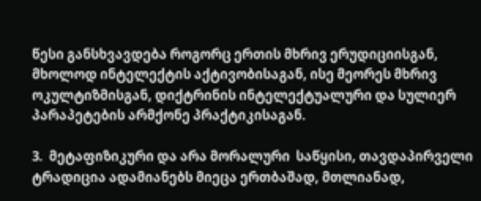წესი განსხვავდება როგორც ერთის მხრივ ერუდიციისგან, მხოლოდ ინტელექტის აქტივობისაგან, ისე მეორეს მხრივ ოკულტიზმისგან, დიქტრინის ინტელექტუალური და სულიერ პარაპეტების არმქონე პრაქტიკისაგან.

3.  მეტაფიზიკური და არა მორალური  საწყისი, თავდაპირველი ტრადიცია ადამიანებს მიეცა ერთბაშად, მთლიანად,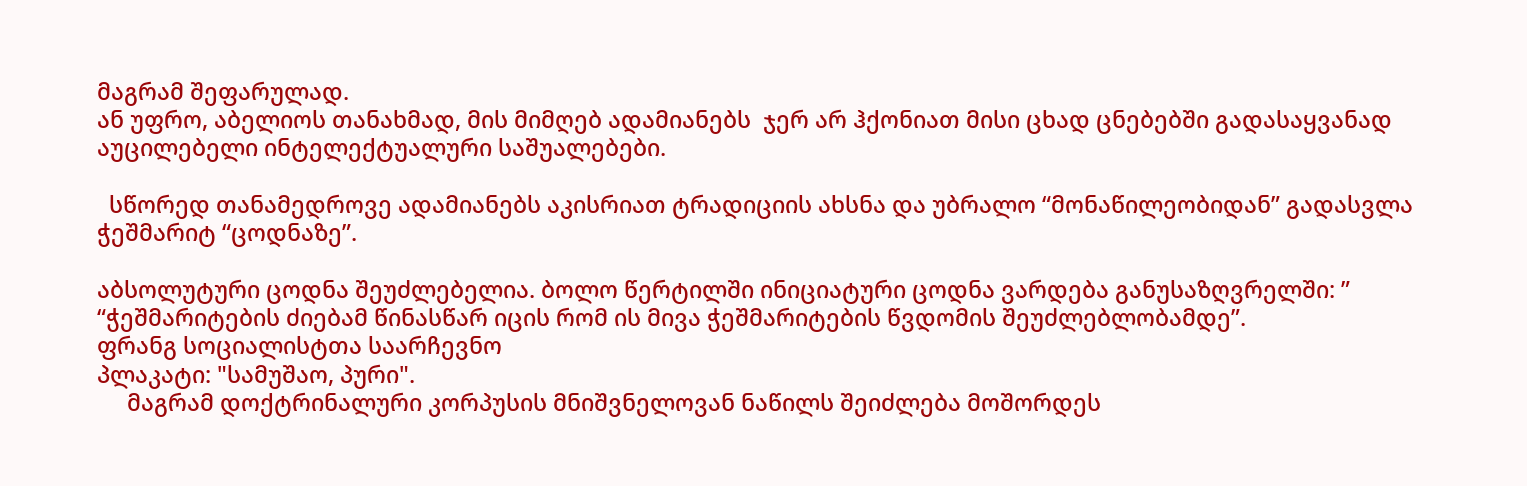მაგრამ შეფარულად.
ან უფრო, აბელიოს თანახმად, მის მიმღებ ადამიანებს  ჯერ არ ჰქონიათ მისი ცხად ცნებებში გადასაყვანად აუცილებელი ინტელექტუალური საშუალებები.

  სწორედ თანამედროვე ადამიანებს აკისრიათ ტრადიციის ახსნა და უბრალო “მონაწილეობიდან” გადასვლა ჭეშმარიტ “ცოდნაზე”.

აბსოლუტური ცოდნა შეუძლებელია. ბოლო წერტილში ინიციატური ცოდნა ვარდება განუსაზღვრელში: ” “ჭეშმარიტების ძიებამ წინასწარ იცის რომ ის მივა ჭეშმარიტების წვდომის შეუძლებლობამდე”.
ფრანგ სოციალისტთა საარჩევნო
პლაკატი: "სამუშაო, პური".
     მაგრამ დოქტრინალური კორპუსის მნიშვნელოვან ნაწილს შეიძლება მოშორდეს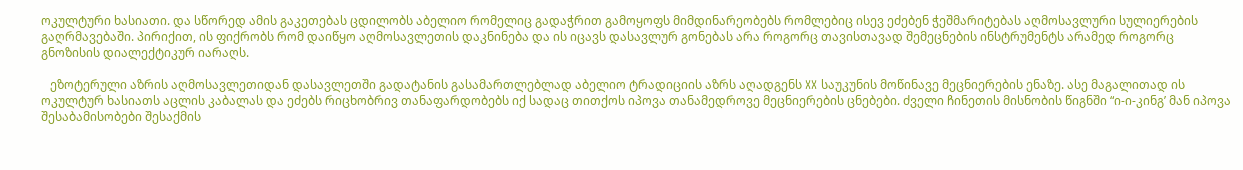ოკულტური ხასიათი. და სწორედ ამის გაკეთებას ცდილობს აბელიო რომელიც გადაჭრით გამოყოფს მიმდინარეობებს რომლებიც ისევ ეძებენ ჭეშმარიტებას აღმოსავლური სულიერების გაღრმავებაში. პირიქით, ის ფიქრობს რომ დაიწყო აღმოსავლეთის დაკნინება და ის იცავს დასავლურ გონებას არა როგორც თავისთავად შემეცნების ინსტრუმენტს არამედ როგორც გნოზისის დიალექტიკურ იარაღს.

   ეზოტერული აზრის აღმოსავლეთიდან დასავლეთში გადატანის გასამართლებლად აბელიო ტრადიციის აზრს აღადგენს XX საუკუნის მოწინავე მეცნიერების ენაზე. ასე მაგალითად ის ოკულტურ ხასიათს აცლის კაბალას და ეძებს რიცხობრივ თანაფარდობებს იქ სადაც თითქოს იპოვა თანამედროვე მეცნიერების ცნებები. ძველი ჩინეთის მისნობის წიგნში “ი-ი-კინგ’ მან იპოვა შესაბამისობები შესაქმის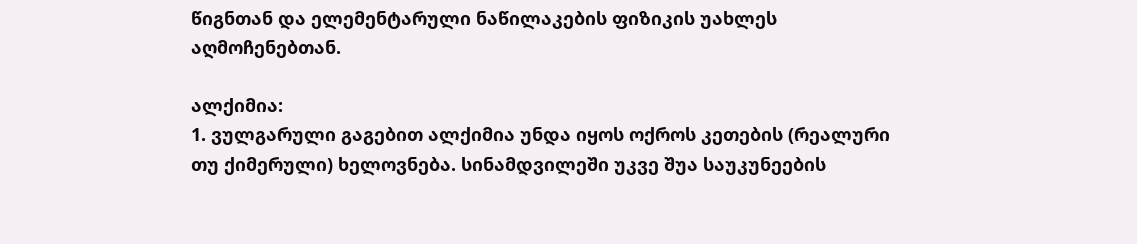წიგნთან და ელემენტარული ნაწილაკების ფიზიკის უახლეს აღმოჩენებთან.

ალქიმია:
1. ვულგარული გაგებით ალქიმია უნდა იყოს ოქროს კეთების (რეალური თუ ქიმერული) ხელოვნება. სინამდვილეში უკვე შუა საუკუნეების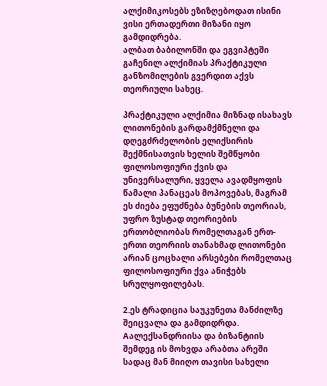ალქიმიკოსებს ეზიზღებოდათ ისინი ვისი ერთადერთი მიზანი იყო გამდიდრება.
ალბათ ბაბილონში და ეგვიპტეში გაჩენილ ალქიმიას პრაქტიკული განზომილების გვერდით აქვს თეორიული სახეც.

პრაქტიკული ალქიმია მიზნად ისახავს ლითონების გარდამქმნელი და დღეგძრძელობის ელიქსირის შექმნისათვის ხელის შემწყობი ფილოსოფიური ქვის და უნივერსალური, ყველა ავადმყოფის წამალი პანაცეას მოპოვებას, მაგრამ ეს ძიება ეფუძნება ბუნების თეორიას, უფრო ზუსტად თეორიების ერთობლიობას რომელთაგან ერთ-ერთი თეორიის თანახმად ლითონები არიან ცოცხალი არსებები რომელთაც ფილოსოფიური ქვა ანიჭებს სრულყოფილებას.

2.ეს ტრადიცია საუკუნეთა მანძილზე შეიცვალა და გამდიდრდა. Aალექსანდრიისა და ბიზანტიის შემდეგ ის მოხვდა არაბთა არეში სადაც მან მიიღო თავისი სახელი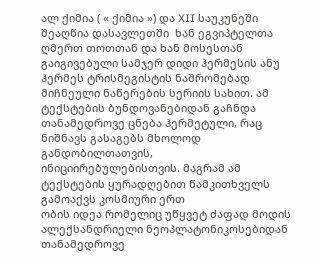ალ ქიმია ( « ქიმია ») და XII საუკუნეში შეაღწია დასავლეთში  ხან ეგვიპტელთა ღმერთ თოთთან და ხან მოსესთან გაიგივებული სამჯერ დიდი ჰერმესის ანუ ჰერმეს ტრისმეგისტის ნაშრომებად მიჩნეული ნაწერების სერიის სახით. ამ ტექსტების ბუნდოვანებიდან გაჩნდა თანამედროვე ცნება ჰერმეტული, რაც ნიშნავს გასაგებს მხოლოდ განდობილთათვის, ინიციირებულებისთვის. მაგრამ ამ ტექსტების ყურადღებით წამკითხველს გამოაქვს კოსმიური ერთ
ობის იდეა რომელიც უწყვეტ ძაფად მოდის ალექსანდრიელი ნეოპლატონიკოსებიდან თანამედროვე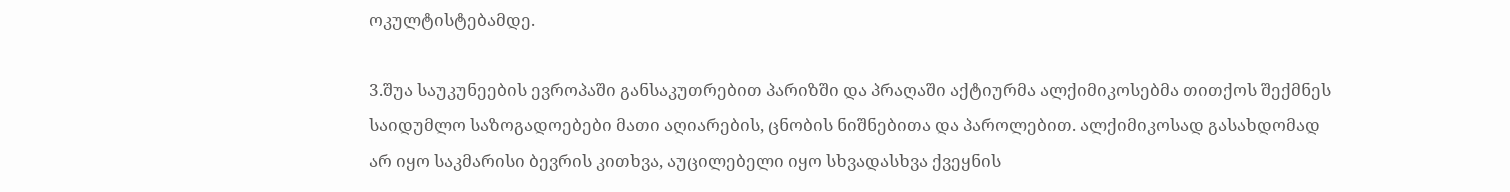ოკულტისტებამდე.

3.შუა საუკუნეების ევროპაში განსაკუთრებით პარიზში და პრაღაში აქტიურმა ალქიმიკოსებმა თითქოს შექმნეს საიდუმლო საზოგადოებები მათი აღიარების, ცნობის ნიშნებითა და პაროლებით. ალქიმიკოსად გასახდომად არ იყო საკმარისი ბევრის კითხვა, აუცილებელი იყო სხვადასხვა ქვეყნის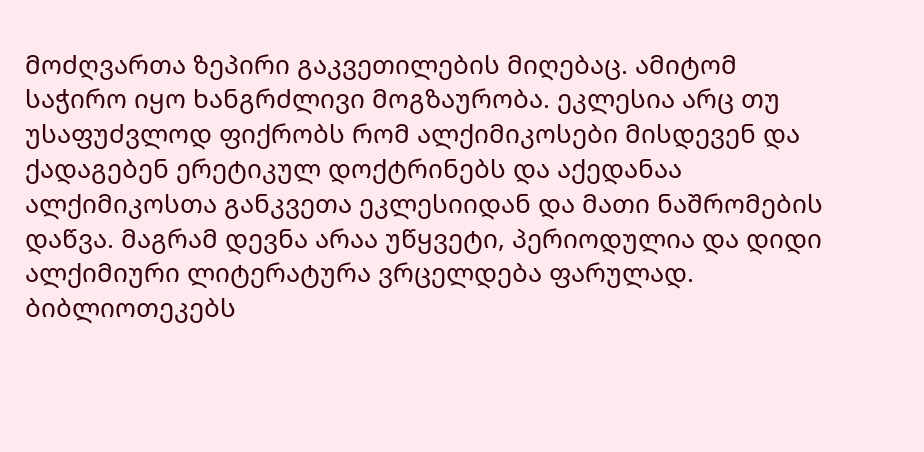მოძღვართა ზეპირი გაკვეთილების მიღებაც. ამიტომ საჭირო იყო ხანგრძლივი მოგზაურობა. ეკლესია არც თუ უსაფუძვლოდ ფიქრობს რომ ალქიმიკოსები მისდევენ და ქადაგებენ ერეტიკულ დოქტრინებს და აქედანაა ალქიმიკოსთა განკვეთა ეკლესიიდან და მათი ნაშრომების დაწვა. მაგრამ დევნა არაა უწყვეტი, პერიოდულია და დიდი ალქიმიური ლიტერატურა ვრცელდება ფარულად. ბიბლიოთეკებს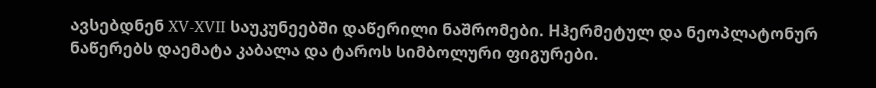ავსებდნენ XV-XVII საუკუნეებში დაწერილი ნაშრომები. Hჰერმეტულ და ნეოპლატონურ ნაწერებს დაემატა კაბალა და ტაროს სიმბოლური ფიგურები.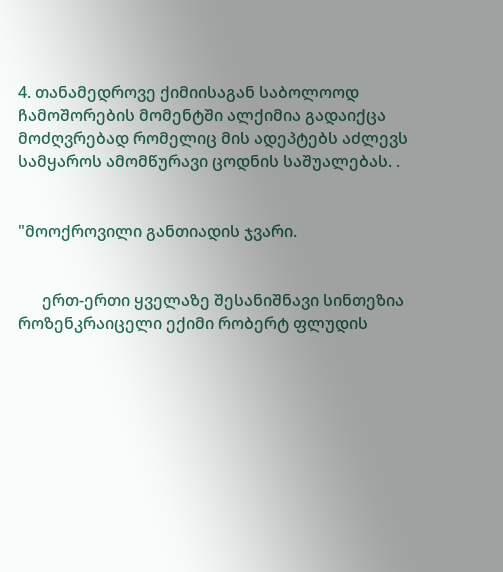4. თანამედროვე ქიმიისაგან საბოლოოდ ჩამოშორების მომენტში ალქიმია გადაიქცა მოძღვრებად რომელიც მის ადეპტებს აძლევს სამყაროს ამომწურავი ცოდნის საშუალებას. .


"მოოქროვილი განთიადის ჯვარი.


      ერთ-ერთი ყველაზე შესანიშნავი სინთეზია როზენკრაიცელი ექიმი რობერტ ფლუდის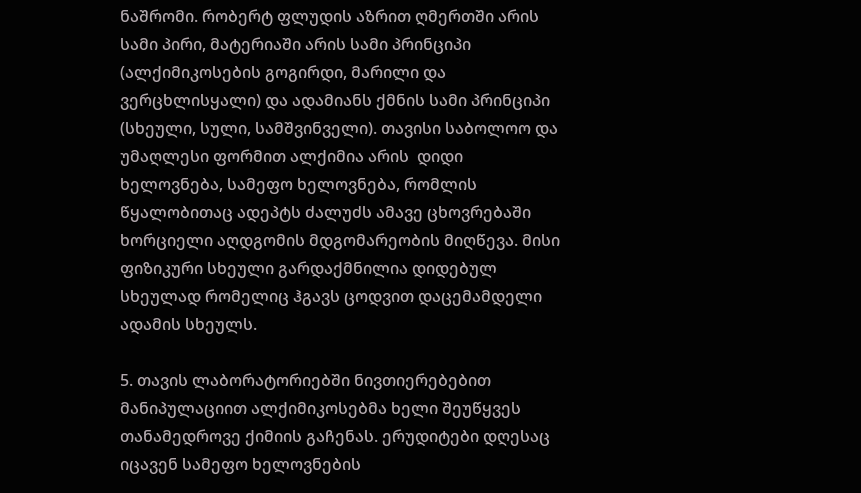ნაშრომი. რობერტ ფლუდის აზრით ღმერთში არის სამი პირი, მატერიაში არის სამი პრინციპი (ალქიმიკოსების გოგირდი, მარილი და ვერცხლისყალი) და ადამიანს ქმნის სამი პრინციპი (სხეული, სული, სამშვინველი). თავისი საბოლოო და უმაღლესი ფორმით ალქიმია არის  დიდი ხელოვნება, სამეფო ხელოვნება, რომლის წყალობითაც ადეპტს ძალუძს ამავე ცხოვრებაში ხორციელი აღდგომის მდგომარეობის მიღწევა. მისი ფიზიკური სხეული გარდაქმნილია დიდებულ სხეულად რომელიც ჰგავს ცოდვით დაცემამდელი ადამის სხეულს.

5. თავის ლაბორატორიებში ნივთიერებებით მანიპულაციით ალქიმიკოსებმა ხელი შეუწყვეს თანამედროვე ქიმიის გაჩენას. ერუდიტები დღესაც იცავენ სამეფო ხელოვნების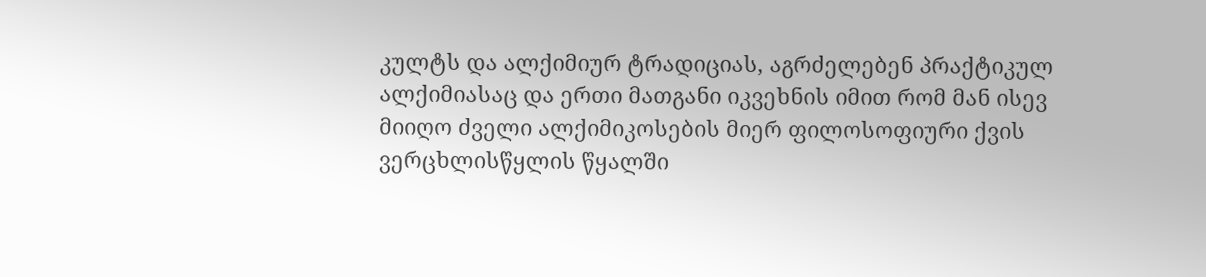კულტს და ალქიმიურ ტრადიციას, აგრძელებენ პრაქტიკულ ალქიმიასაც და ერთი მათგანი იკვეხნის იმით რომ მან ისევ მიიღო ძველი ალქიმიკოსების მიერ ფილოსოფიური ქვის ვერცხლისწყლის წყალში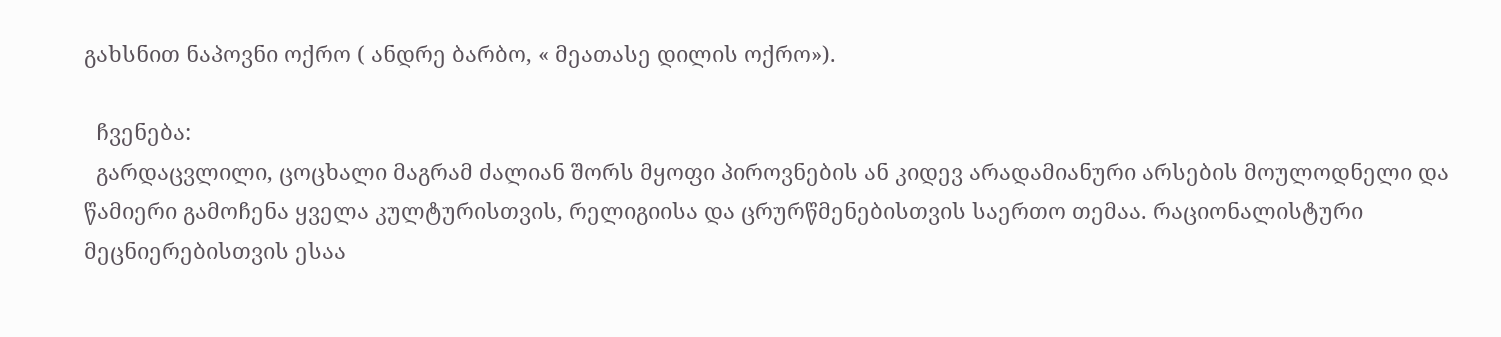გახსნით ნაპოვნი ოქრო ( ანდრე ბარბო, « მეათასე დილის ოქრო»).

  ჩვენება:
  გარდაცვლილი, ცოცხალი მაგრამ ძალიან შორს მყოფი პიროვნების ან კიდევ არადამიანური არსების მოულოდნელი და წამიერი გამოჩენა ყველა კულტურისთვის, რელიგიისა და ცრურწმენებისთვის საერთო თემაა. რაციონალისტური მეცნიერებისთვის ესაა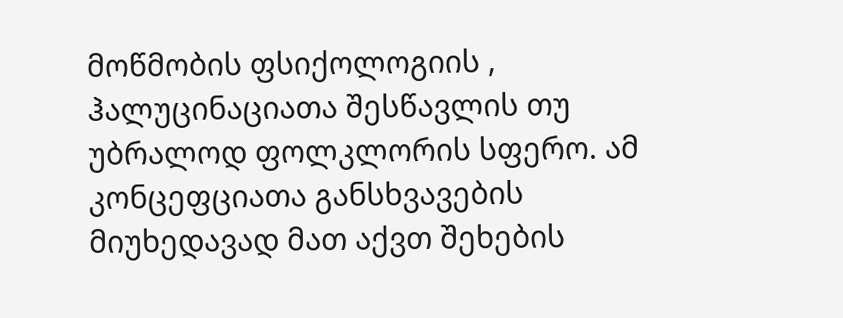მოწმობის ფსიქოლოგიის , ჰალუცინაციათა შესწავლის თუ უბრალოდ ფოლკლორის სფერო. ამ კონცეფციათა განსხვავების მიუხედავად მათ აქვთ შეხების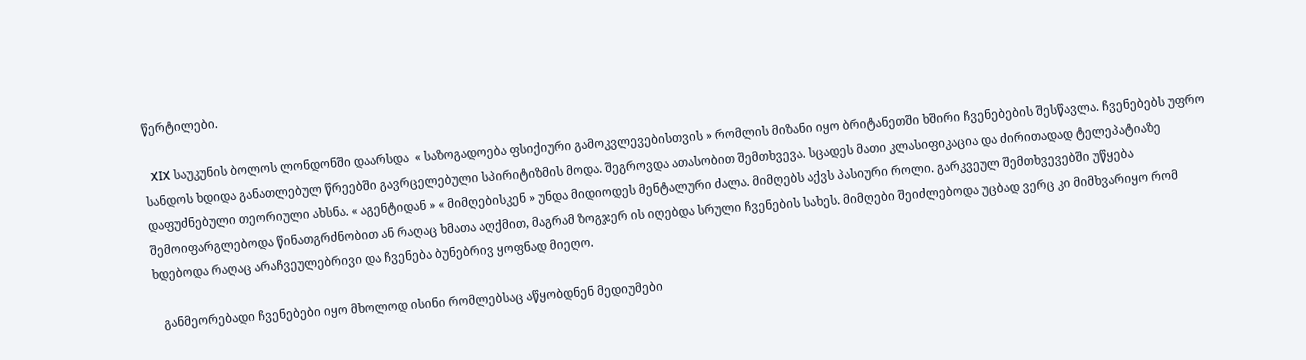წერტილები.

  XIX საუკუნის ბოლოს ლონდონში დაარსდა  « საზოგადოება ფსიქიური გამოკვლევებისთვის » რომლის მიზანი იყო ბრიტანეთში ხშირი ჩვენებების შესწავლა. ჩვენებებს უფრო სანდოს ხდიდა განათლებულ წრეებში გავრცელებული სპირიტიზმის მოდა. შეგროვდა ათასობით შემთხვევა. სცადეს მათი კლასიფიკაცია და ძირითადად ტელეპატიაზე დაფუძნებული თეორიული ახსნა. « აგენტიდან » « მიმღებისკენ » უნდა მიდიოდეს მენტალური ძალა. მიმღებს აქვს პასიური როლი. გარკვეულ შემთხვევებში უწყება შემოიფარგლებოდა წინათგრძნობით ან რაღაც ხმათა აღქმით, მაგრამ ზოგჯერ ის იღებდა სრული ჩვენების სახეს. მიმღები შეიძლებოდა უცბად ვერც კი მიმხვარიყო რომ ხდებოდა რაღაც არაჩვეულებრივი და ჩვენება ბუნებრივ ყოფნად მიეღო.

   განმეორებადი ჩვენებები იყო მხოლოდ ისინი რომლებსაც აწყობდნენ მედიუმები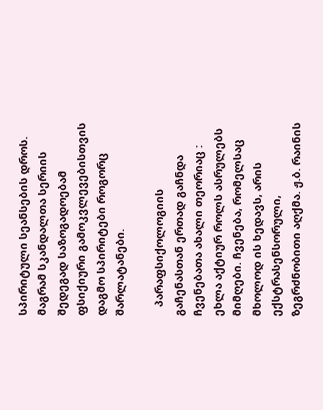სპირიტული სეანსების დროს. მაგრამ სკანდალთა სერიის შედეგად საზოგადოებამ ფსიქიური გამოკვლევებისთვის დაგმო სპირიტები როგორც შარლატანები.

   პარაფსიქოლოგიის გაჩენასთან ერთად გაჩნდა ჩვენებათა ახალი თეორიაც : ეხლა აქტიურ როლს ასრულებს მიმღები. ჩვენება, რომელსაც მხოლოდ ის ხედავს, არის ექსტრასენსორული, ზეგრძნობითი აღქმა. ჟ.ბ. რაინის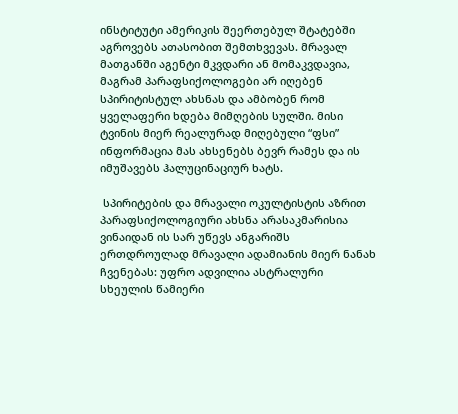ინსტიტუტი ამერიკის შეერთებულ შტატებში აგროვებს ათასობით შემთხვევას. მრავალ მათგანში აგენტი მკვდარი ან მომაკვდავია, მაგრამ პარაფსიქოლოგები არ იღებენ სპირიტისტულ ახსნას და ამბობენ რომ ყველაფერი ხდება მიმღების სულში. მისი ტვინის მიერ რეალურად მიღებული “ფსი” ინფორმაცია მას ახსენებს ბევრ რამეს და ის იმუშავებს ჰალუცინაციურ ხატს.

 სპირიტების და მრავალი ოკულტისტის აზრით პარაფსიქოლოგიური ახსნა არასაკმარისია ვინაიდან ის სარ უწევს ანგარიშს ერთდროულად მრავალი ადამიანის მიერ ნანახ ჩვენებას: უფრო ადვილია ასტრალური სხეულის წამიერი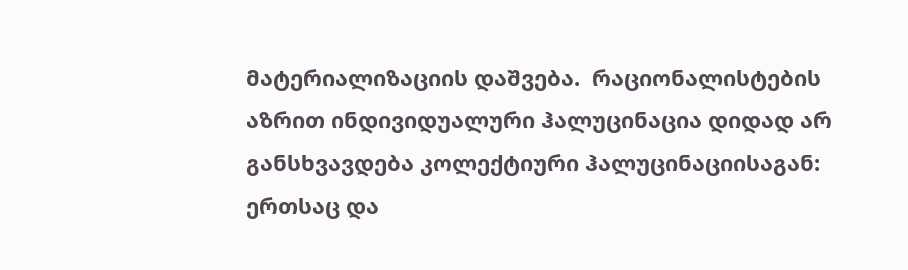მატერიალიზაციის დაშვება.  რაციონალისტების აზრით ინდივიდუალური ჰალუცინაცია დიდად არ განსხვავდება კოლექტიური ჰალუცინაციისაგან: ერთსაც და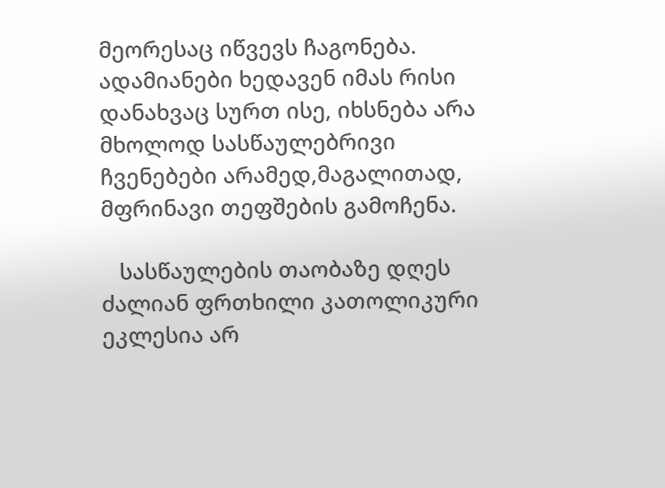მეორესაც იწვევს ჩაგონება. ადამიანები ხედავენ იმას რისი დანახვაც სურთ ისე, იხსნება არა მხოლოდ სასწაულებრივი ჩვენებები არამედ,მაგალითად, მფრინავი თეფშების გამოჩენა.

   სასწაულების თაობაზე დღეს ძალიან ფრთხილი კათოლიკური ეკლესია არ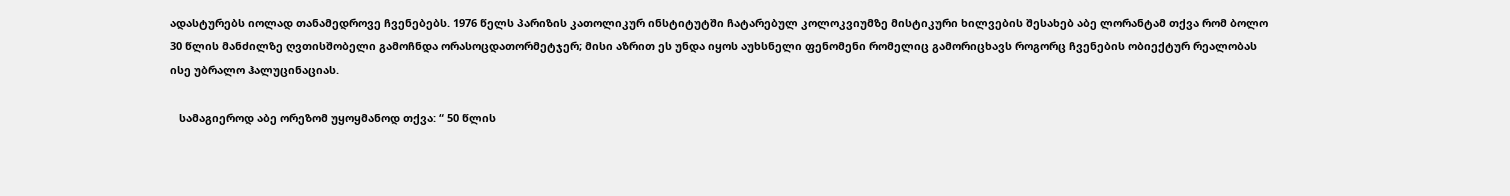ადასტურებს იოლად თანამედროვე ჩვენებებს. 1976 წელს პარიზის კათოლიკურ ინსტიტუტში ჩატარებულ კოლოკვიუმზე მისტიკური ხილვების შესახებ აბე ლორანტამ თქვა რომ ბოლო 30 წლის მანძილზე ღვთისშობელი გამოჩნდა ორასოცდათორმეტჯერ; მისი აზრით ეს უნდა იყოს აუხსნელი ფენომენი რომელიც გამორიცხავს როგორც ჩვენების ობიექტურ რეალობას ისე უბრალო ჰალუცინაციას.

   სამაგიეროდ აბე ორეზომ უყოყმანოდ თქვა: “ 50 წლის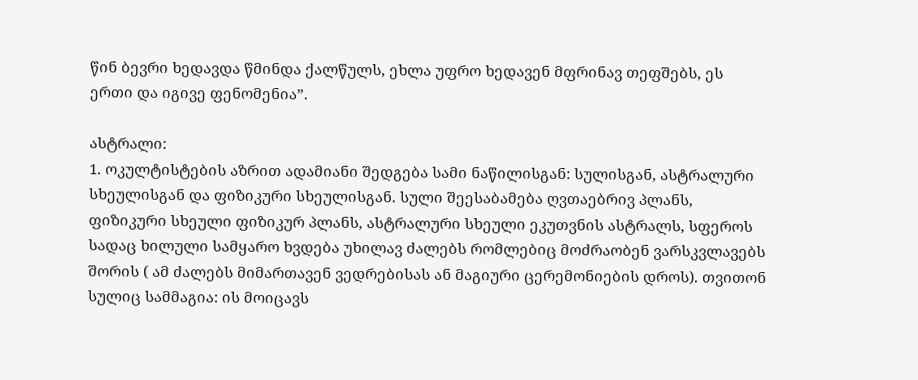წინ ბევრი ხედავდა წმინდა ქალწულს, ეხლა უფრო ხედავენ მფრინავ თეფშებს, ეს ერთი და იგივე ფენომენია”.

ასტრალი:
1. ოკულტისტების აზრით ადამიანი შედგება სამი ნაწილისგან: სულისგან, ასტრალური სხეულისგან და ფიზიკური სხეულისგან. სული შეესაბამება ღვთაებრივ პლანს, ფიზიკური სხეული ფიზიკურ პლანს, ასტრალური სხეული ეკუთვნის ასტრალს, სფეროს სადაც ხილული სამყარო ხვდება უხილავ ძალებს რომლებიც მოძრაობენ ვარსკვლავებს შორის ( ამ ძალებს მიმართავენ ვედრებისას ან მაგიური ცერემონიების დროს). თვითონ სულიც სამმაგია: ის მოიცავს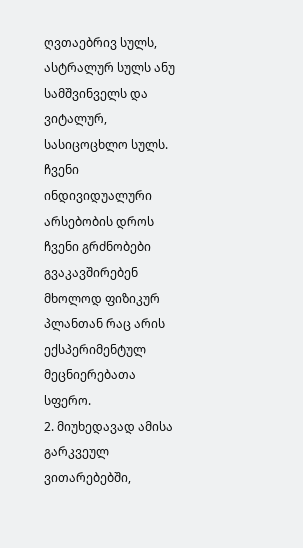ღვთაებრივ სულს, ასტრალურ სულს ანუ სამშვინველს და ვიტალურ, სასიცოცხლო სულს. ჩვენი ინდივიდუალური არსებობის დროს ჩვენი გრძნობები გვაკავშირებენ მხოლოდ ფიზიკურ პლანთან რაც არის ექსპერიმენტულ მეცნიერებათა სფერო.
2. მიუხედავად ამისა გარკვეულ ვითარებებში,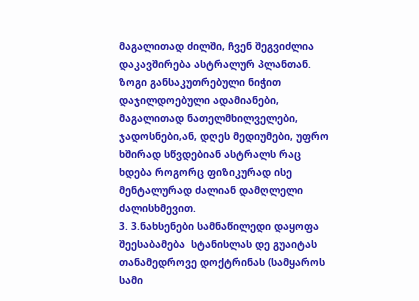მაგალითად ძილში, ჩვენ შეგვიძლია დაკავშირება ასტრალურ პლანთან. ზოგი განსაკუთრებული ნიჭით დაჯილდოებული ადამიანები, მაგალითად ნათელმხილველები, ჯადოსნები,ან, დღეს მედიუმები, უფრო ხშირად სწვდებიან ასტრალს რაც ხდება როგორც ფიზიკურად ისე მენტალურად ძალიან დამღლელი ძალისხმევით.
3. 3.ნახსენები სამნაწილედი დაყოფა შეესაბამება  სტანისლას დე გუაიტას თანამედროვე დოქტრინას (სამყაროს სამი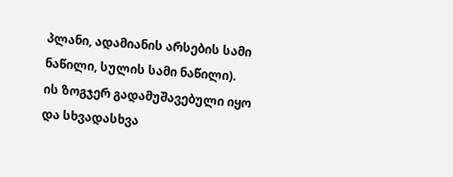პლანი, ადამიანის არსების სამი ნაწილი, სულის სამი ნაწილი). ის ზოგჯერ გადამუშავებული იყო და სხვადასხვა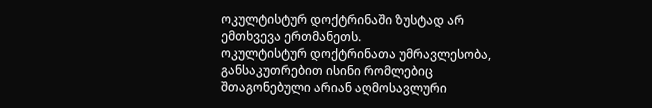ოკულტისტურ დოქტრინაში ზუსტად არ ემთხვევა ერთმანეთს.
ოკულტისტურ დოქტრინათა უმრავლესობა, განსაკუთრებით ისინი რომლებიც შთაგონებული არიან აღმოსავლური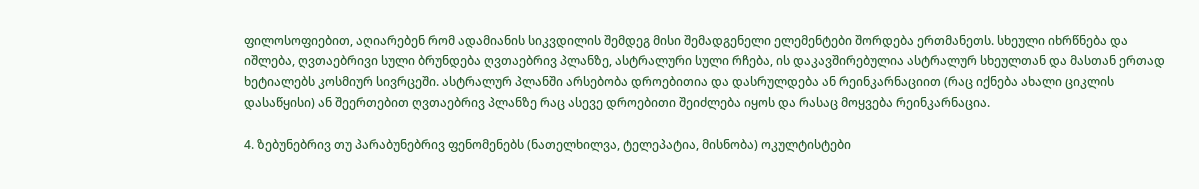ფილოსოფიებით, აღიარებენ რომ ადამიანის სიკვდილის შემდეგ მისი შემადგენელი ელემენტები შორდება ერთმანეთს. სხეული იხრწნება და იშლება, ღვთაებრივი სული ბრუნდება ღვთაებრივ პლანზე, ასტრალური სული რჩება, ის დაკავშირებულია ასტრალურ სხეულთან და მასთან ერთად ხეტიალებს კოსმიურ სივრცეში. ასტრალურ პლანში არსებობა დროებითია და დასრულდება ან რეინკარნაციით (რაც იქნება ახალი ციკლის დასაწყისი) ან შეერთებით ღვთაებრივ პლანზე რაც ასევე დროებითი შეიძლება იყოს და რასაც მოყვება რეინკარნაცია.

4. ზებუნებრივ თუ პარაბუნებრივ ფენომენებს (ნათელხილვა, ტელეპატია, მისნობა) ოკულტისტები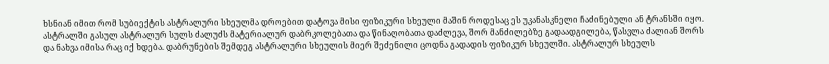ხსნიან იმით რომ სუბიექტის ასტრალური სხეულმა დროებით დატოვა მისი ფიზიკური სხეული მაშინ როდესაც ეს უკანასკნელი ჩაძინებული ან ტრანსში იყო. ასტრალში გასულ ასტრალურ სულს ძალუძს მატერიალურ დაბრკოლებათა და წინაღობათა დაძლევა, შორ მანძილებზე გადაადგილება, წასვლა ძალიან შორს და ნახვა იმისა რაც იქ ხდება. დაბრუნების შემდეგ ასტრალური სხეულის მიერ შეძენილი ცოდნა გადადის ფიზიკურ სხეულში. ასტრალურ სხეულს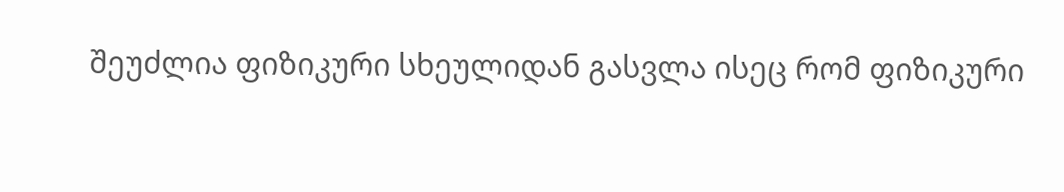შეუძლია ფიზიკური სხეულიდან გასვლა ისეც რომ ფიზიკური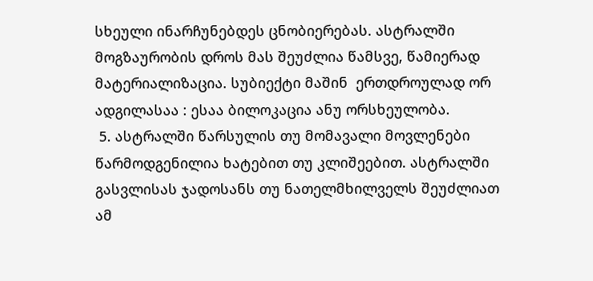სხეული ინარჩუნებდეს ცნობიერებას. ასტრალში მოგზაურობის დროს მას შეუძლია წამსვე, წამიერად მატერიალიზაცია. სუბიექტი მაშინ  ერთდროულად ორ ადგილასაა : ესაა ბილოკაცია ანუ ორსხეულობა.
 5. ასტრალში წარსულის თუ მომავალი მოვლენები წარმოდგენილია ხატებით თუ კლიშეებით. ასტრალში გასვლისას ჯადოსანს თუ ნათელმხილველს შეუძლიათ ამ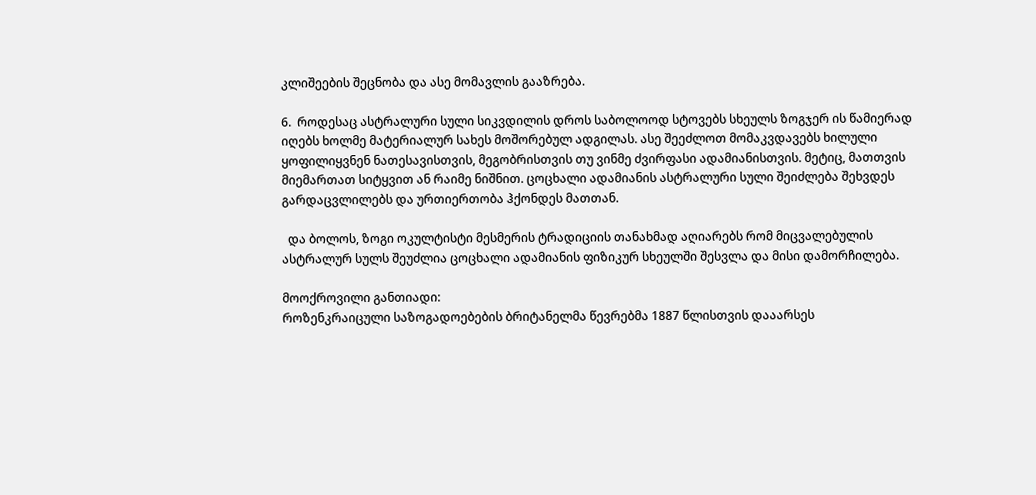კლიშეების შეცნობა და ასე მომავლის გააზრება.

6.  როდესაც ასტრალური სული სიკვდილის დროს საბოლოოდ სტოვებს სხეულს ზოგჯერ ის წამიერად იღებს ხოლმე მატერიალურ სახეს მოშორებულ ადგილას. ასე შეეძლოთ მომაკვდავებს ხილული  ყოფილიყვნენ ნათესავისთვის, მეგობრისთვის თუ ვინმე ძვირფასი ადამიანისთვის. მეტიც, მათთვის მიემართათ სიტყვით ან რაიმე ნიშნით. ცოცხალი ადამიანის ასტრალური სული შეიძლება შეხვდეს გარდაცვლილებს და ურთიერთობა ჰქონდეს მათთან.

  და ბოლოს, ზოგი ოკულტისტი მესმერის ტრადიციის თანახმად აღიარებს რომ მიცვალებულის ასტრალურ სულს შეუძლია ცოცხალი ადამიანის ფიზიკურ სხეულში შესვლა და მისი დამორჩილება.

მოოქროვილი განთიადი:
როზენკრაიცული საზოგადოებების ბრიტანელმა წევრებმა 1887 წლისთვის დააარსეს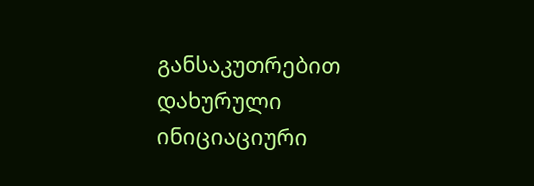განსაკუთრებით დახურული ინიციაციური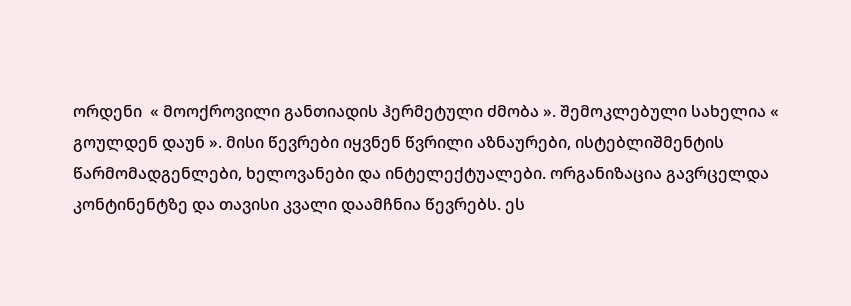ორდენი  « მოოქროვილი განთიადის ჰერმეტული ძმობა ». შემოკლებული სახელია « გოულდენ დაუნ ». მისი წევრები იყვნენ წვრილი აზნაურები, ისტებლიშმენტის წარმომადგენლები, ხელოვანები და ინტელექტუალები. ორგანიზაცია გავრცელდა კონტინენტზე და თავისი კვალი დაამჩნია წევრებს. ეს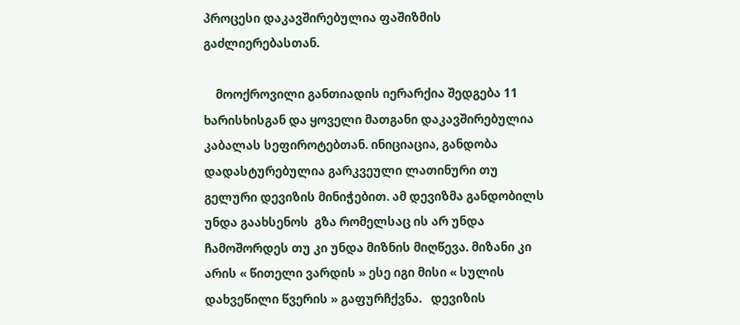პროცესი დაკავშირებულია ფაშიზმის გაძლიერებასთან.

    მოოქროვილი განთიადის იერარქია შედგება 11 ხარისხისგან და ყოველი მათგანი დაკავშირებულია კაბალას სეფიროტებთან. ინიციაცია, განდობა დადასტურებულია გარკვეული ლათინური თუ გელური დევიზის მინიჭებით. ამ დევიზმა განდობილს უნდა გაახსენოს  გზა რომელსაც ის არ უნდა ჩამოშორდეს თუ კი უნდა მიზნის მიღწევა. მიზანი კი არის « წითელი ვარდის » ესე იგი მისი « სულის დახვეწილი წვერის » გაფურჩქვნა.   დევიზის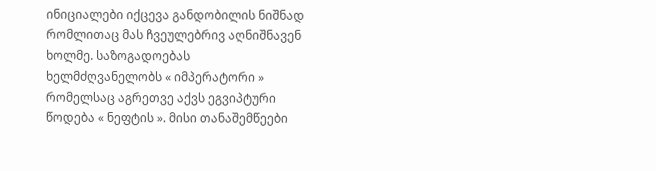ინიციალები იქცევა განდობილის ნიშნად  რომლითაც მას ჩვეულებრივ აღნიშნავენ ხოლმე. საზოგადოებას ხელმძღვანელობს « იმპერატორი » რომელსაც აგრეთვე აქვს ეგვიპტური წოდება « ნეფტის ». მისი თანაშემწეები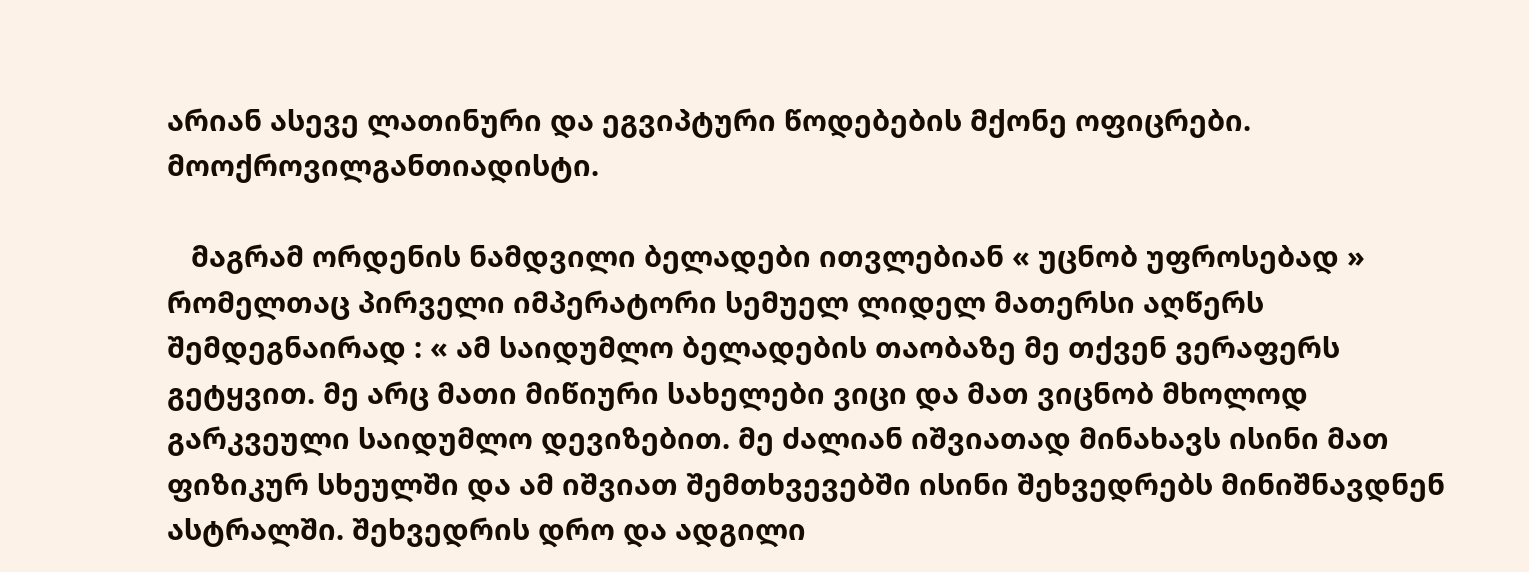არიან ასევე ლათინური და ეგვიპტური წოდებების მქონე ოფიცრები.
მოოქროვილგანთიადისტი.

   მაგრამ ორდენის ნამდვილი ბელადები ითვლებიან « უცნობ უფროსებად » რომელთაც პირველი იმპერატორი სემუელ ლიდელ მათერსი აღწერს შემდეგნაირად : « ამ საიდუმლო ბელადების თაობაზე მე თქვენ ვერაფერს გეტყვით. მე არც მათი მიწიური სახელები ვიცი და მათ ვიცნობ მხოლოდ გარკვეული საიდუმლო დევიზებით. მე ძალიან იშვიათად მინახავს ისინი მათ ფიზიკურ სხეულში და ამ იშვიათ შემთხვევებში ისინი შეხვედრებს მინიშნავდნენ ასტრალში. შეხვედრის დრო და ადგილი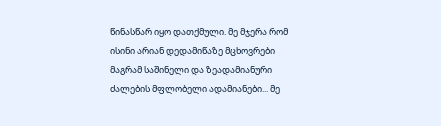წინასწარ იყო დათქმული. მე მჯერა რომ ისინი არიან დედამიწაზე მცხოვრები მაგრამ საშინელი და ზეადამიანური ძალების მფლობელი ადამიანები... მე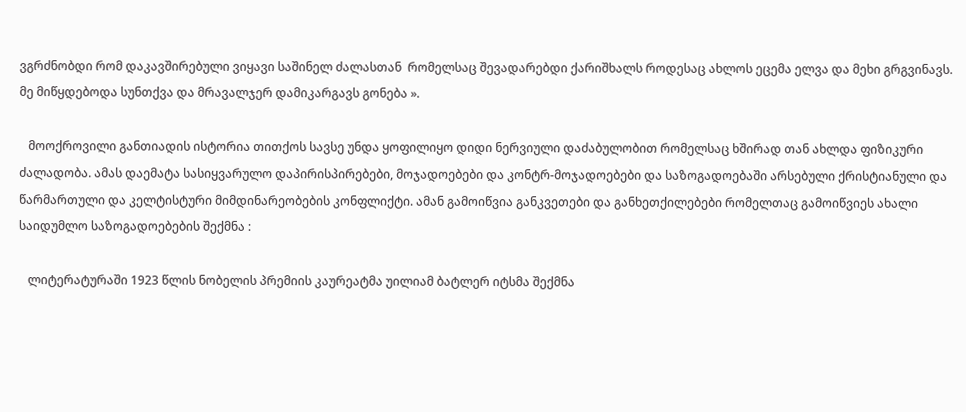ვგრძნობდი რომ დაკავშირებული ვიყავი საშინელ ძალასთან  რომელსაც შევადარებდი ქარიშხალს როდესაც ახლოს ეცემა ელვა და მეხი გრგვინავს. მე მიწყდებოდა სუნთქვა და მრავალჯერ დამიკარგავს გონება ».

   მოოქროვილი განთიადის ისტორია თითქოს სავსე უნდა ყოფილიყო დიდი ნერვიული დაძაბულობით რომელსაც ხშირად თან ახლდა ფიზიკური ძალადობა. ამას დაემატა სასიყვარულო დაპირისპირებები, მოჯადოებები და კონტრ-მოჯადოებები და საზოგადოებაში არსებული ქრისტიანული და წარმართული და კელტისტური მიმდინარეობების კონფლიქტი. ამან გამოიწვია განკვეთები და განხეთქილებები რომელთაც გამოიწვიეს ახალი საიდუმლო საზოგადოებების შექმნა :

   ლიტერატურაში 1923 წლის ნობელის პრემიის კაურეატმა უილიამ ბატლერ იტსმა შექმნა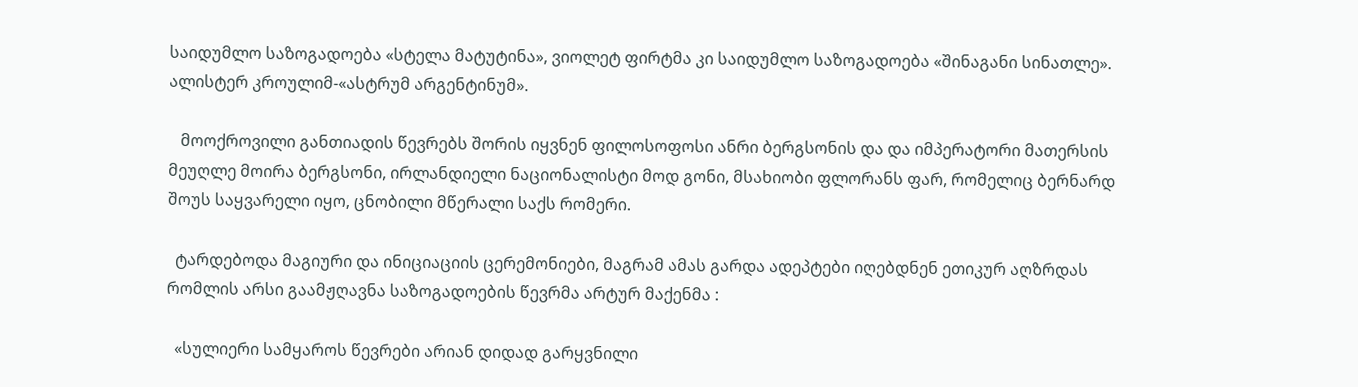საიდუმლო საზოგადოება «სტელა მატუტინა», ვიოლეტ ფირტმა კი საიდუმლო საზოგადოება «შინაგანი სინათლე». ალისტერ კროულიმ-«ასტრუმ არგენტინუმ».

   მოოქროვილი განთიადის წევრებს შორის იყვნენ ფილოსოფოსი ანრი ბერგსონის და და იმპერატორი მათერსის მეუღლე მოირა ბერგსონი, ირლანდიელი ნაციონალისტი მოდ გონი, მსახიობი ფლორანს ფარ, რომელიც ბერნარდ შოუს საყვარელი იყო, ცნობილი მწერალი საქს რომერი.

  ტარდებოდა მაგიური და ინიციაციის ცერემონიები, მაგრამ ამას გარდა ადეპტები იღებდნენ ეთიკურ აღზრდას რომლის არსი გაამჟღავნა საზოგადოების წევრმა არტურ მაქენმა :

  «სულიერი სამყაროს წევრები არიან დიდად გარყვნილი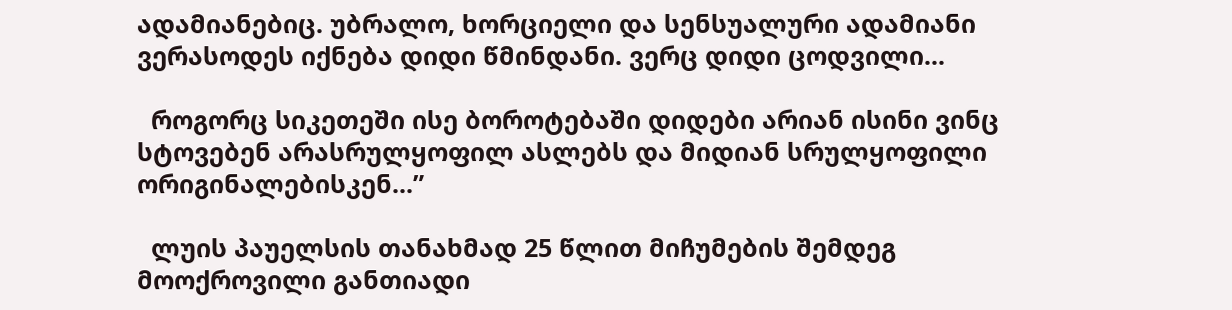ადამიანებიც. უბრალო, ხორციელი და სენსუალური ადამიანი ვერასოდეს იქნება დიდი წმინდანი. ვერც დიდი ცოდვილი...

  როგორც სიკეთეში ისე ბოროტებაში დიდები არიან ისინი ვინც სტოვებენ არასრულყოფილ ასლებს და მიდიან სრულყოფილი ორიგინალებისკენ...”

  ლუის პაუელსის თანახმად 25 წლით მიჩუმების შემდეგ მოოქროვილი განთიადი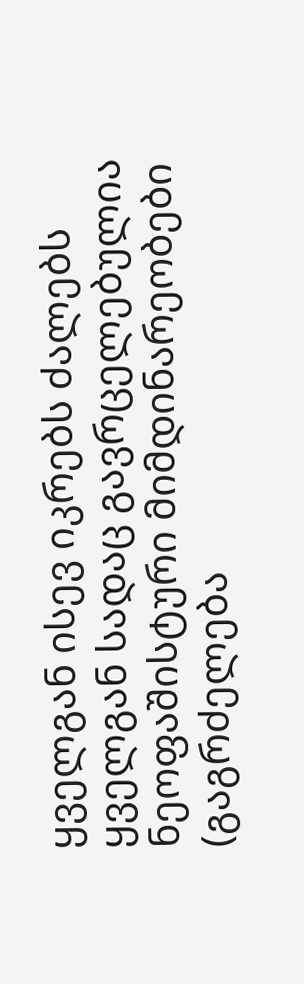ყველგან ისევ იკრებს ძალებს ყველგან სადაც გავრცელებულია ნეოფაშისტური მიმდინარეობები (გაგრძელება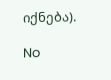იქნება).

No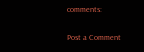comments:

Post a Comment